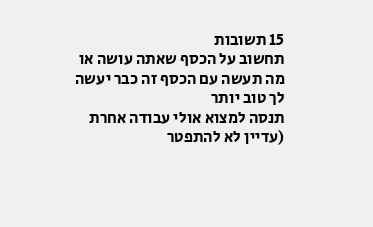15 תשובות
תחשוב על הכסף שאתה עושה או מה תעשה עם הכסף זה כבר יעשה לך טוב יותר
תנסה למצוא אולי עבודה אחרת (עדיין לא להתפטר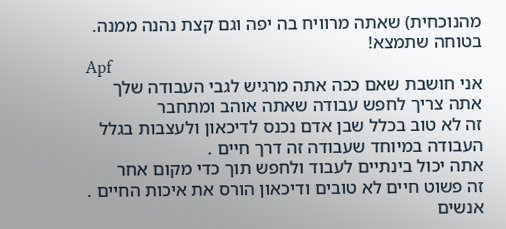מהנוכחית) שאתה מרוויח בה יפה וגם קצת נהנה ממנה. בטוחה שתמצא!
Apf
אני חושבת שאם ככה אתה מרגיש לגבי העבודה שלך
אתה צריך לחפש עבודה שאתה אוהב ומתחבר
זה לא טוב בכלל שבן אדם נכנס לדיכאון ולעצבות בגלל העבודה במיוחד שעבודה זה דרך חיים .
אתה יכול בינתיים לעבוד ולחפש תוך כדי מקום אחר
זה פשוט חיים לא טובים ודיכאון הורס את איכות החיים .
אנשים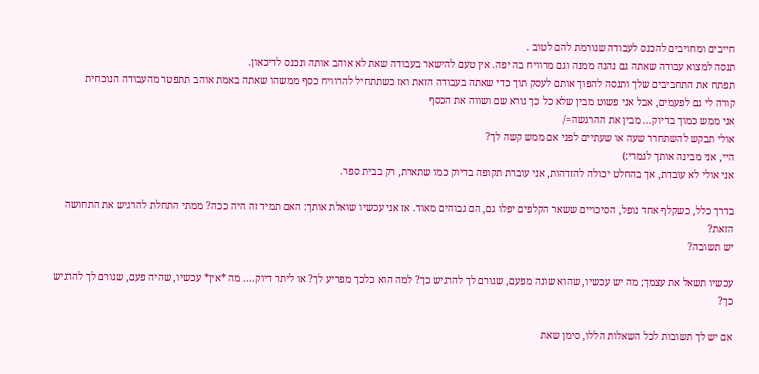חייבים ומחויבים להכנס לעבודה שגורמת להם לטוב .
תנסה למצוא עבודה שאתה גם נהנה ממנה וגם מרוויח בה יפה. אין טעם להישאר בעבודה שאת לא אוהב אותה ונכנס לדיכאון.
תפתח את התחביבים שלך ותנסה להפוך אותם לעסק תוך כדי שאתה בעבודה הזאת ואז כשתתחיל להרוויח כסף ממשהו שאתה באמת אוהב תתפטר מהעבודה הנוכחית
קורה לי גם לפעמים, אבל אני פשוט מבין שלא כל כך נורא שם ושווה את הכסף
אני ממש כמוך בדיוק... מבין את ההרגשה=/
אולי תבקש להשתחרר שעה או שעתיים לפני אם ממש קשה לך?
היי, אני מבינה אותך לגמרי:)
אני אולי לא עובדת, אך בהחלט יכולה להזדהות, אני עוברת תקופה בדיוק כמו שתארת, רק בבית ספר.

בדרך כלל, כשקלף אחד נופל, הסיכויים ששאר הקלפים יפלו גם, הם גבוהים מאוד. אז אני עכשיו שואלת אותך: האם תמיד זה היה ככה? ממתי התחלת להרגיש את התחושה הזאת?
יש תשובה?

עכשיו תשאל את עצמך; מה יש עכשיו, שהוא שונה מפעם, שגורם לך להרגיש כך? למה הוא כלכך מפריע לך? או ליתר דיוק.... מה *אין* עכשיו, שהיה פעם, שגורם לך להרגיש כך?

אם יש לך תשובות לכל השאלות הללו, סימן שאת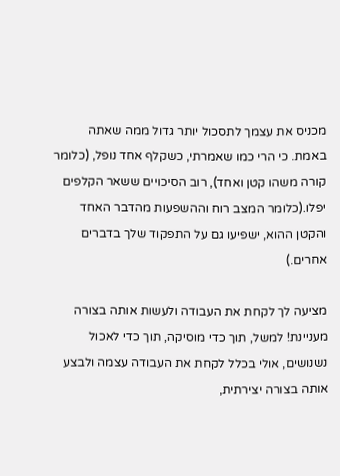מכניס את עצמך לתסכול יותר גדול ממה שאתה באמת. כי הרי כמו שאמרתי, כשקלף אחד נופל, (כלומר קורה משהו קטן ואחד), רוב הסיכויים ששאר הקלפים יפלו.(כלומר המצב רוח וההשפעות מהדבר האחד והקטן ההוא, ישפיעו גם על התפקוד שלך בדברים אחרים.)

מציעה לך לקחת את העבודה ולעשות אותה בצורה מעניינת! למשל, תוך כדי מוסיקה, תוך כדי לאכול נשנושים, אולי בכלל לקחת את העבודה עצמה ולבצע אותה בצורה יצירתית,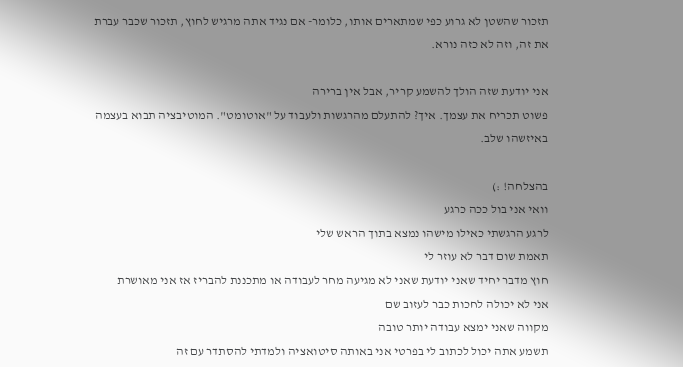תזכור שהשטן לא גרוע כפי שמתארים אותו, כלומר- אם נגיד אתה מרגיש לחוץ, תזכור שכבר עברת את זה, וזה לא כזה נורא.

אני יודעת שזה הולך להשמע קריר, אבל אין ברירה
פשוט תכריח את עצמך. איך? להתעלם מהרגשות ולעבוד על "אוטומט". המוטיבציה תבוא בעצמה באיזשהו שלב.

בהצלחה! :)
וואי אני בול ככה כרגע
לרגע הרגשתי כאילו מישהו נמצא בתוך הראש שלי
תאמת שום דבר לא עוזר לי
חוץ מדבר יחיד שאני יודעת שאני לא מגיעה מחר לעבודה או מתכננת להבריז אז אני מאושרת
אני לא יכולה לחכות כבר לעזוב שם
מקווה שאני ימצא עבודה יותר טובה
תשמע אתה יכול לכתוב לי בפרטי אני באותה סיטואציה ולמדתי להסתדר עם זה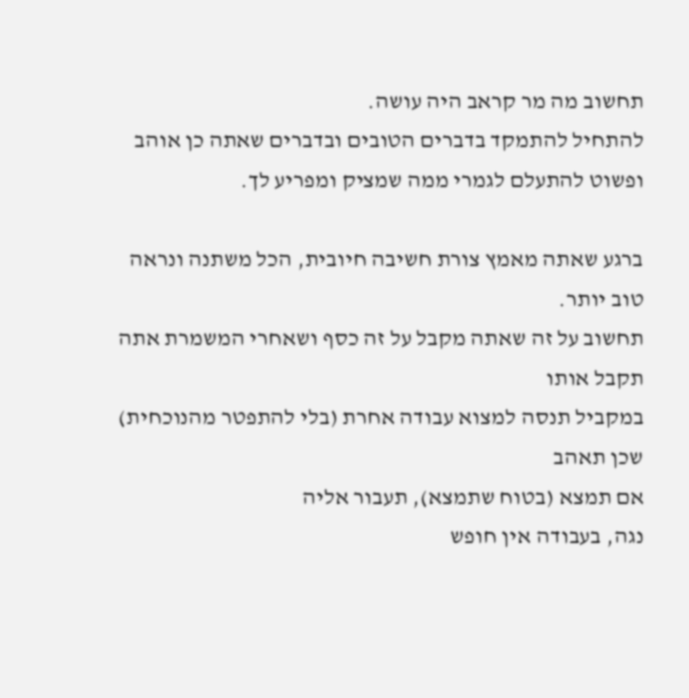תחשוב מה מר קראב היה עושה.
להתחיל להתמקד בדברים הטובים ובדברים שאתה כן אוהב ופשוט להתעלם לגמרי ממה שמציק ומפריע לך.

ברגע שאתה מאמץ צורת חשיבה חיובית, הכל משתנה ונראה טוב יותר.
תחשוב על זה שאתה מקבל על זה כסף ושאחרי המשמרת אתה תקבל אותו
במקביל תנסה למצוא עבודה אחרת (בלי להתפטר מהנוכחית) שכן תאהב
אם תמצא (בטוח שתמצא), תעבור אליה
נגה, בעבודה אין חופש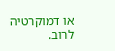או דמוקרטיה לרוב.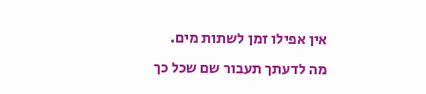אין אפילו זמן לשתות מים.
מה לדעתך תעבור שם שכל כך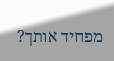מפחיד אותך?